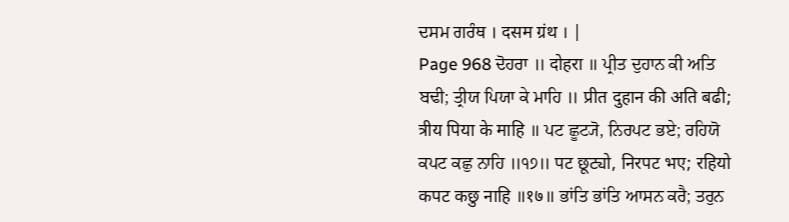ਦਸਮ ਗਰੰਥ । दसम ग्रंथ । |
Page 968 ਦੋਹਰਾ ॥ दोहरा ॥ ਪ੍ਰੀਤ ਦੁਹਾਨ ਕੀ ਅਤਿ ਬਢੀ; ਤ੍ਰੀਯ ਪਿਯਾ ਕੇ ਮਾਹਿ ॥ प्रीत दुहान की अति बढी; त्रीय पिया के माहि ॥ ਪਟ ਛੂਟ੍ਯੋ, ਨਿਰਪਟ ਭਏ; ਰਹਿਯੋ ਕਪਟ ਕਛੁ ਨਾਹਿ ॥੧੭॥ पट छूट्यो, निरपट भए; रहियो कपट कछु नाहि ॥१७॥ ਭਾਂਤਿ ਭਾਂਤਿ ਆਸਨ ਕਰੈ; ਤਰੁਨ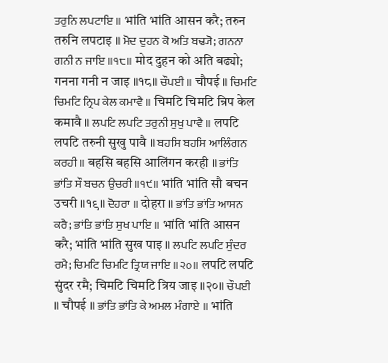ਤਰੁਨਿ ਲਪਟਾਇ ॥ भांति भांति आसन करै; तरुन तरुनि लपटाइ ॥ ਮੋਦ ਦੁਹਨ ਕੋ ਅਤਿ ਬਢ੍ਯੋ; ਗਨਨਾ ਗਨੀ ਨ ਜਾਇ ॥੧੮॥ मोद दुहन को अति बढ्यो; गनना गनी न जाइ ॥१८॥ ਚੌਪਈ ॥ चौपई ॥ ਚਿਮਟਿ ਚਿਮਟਿ ਨ੍ਰਿਪ ਕੇਲ ਕਮਾਵੈ ॥ चिमटि चिमटि न्रिप केल कमावै ॥ ਲਪਟਿ ਲਪਟਿ ਤਰੁਨੀ ਸੁਖੁ ਪਾਵੈ ॥ लपटि लपटि तरुनी सुखु पावै ॥ ਬਹਸਿ ਬਹਸਿ ਆਲਿੰਗਨ ਕਰਹੀ ॥ बहसि बहसि आलिंगन करही ॥ ਭਾਂਤਿ ਭਾਂਤਿ ਸੌ ਬਚਨ ਉਚਰੀ ॥੧੯॥ भांति भांति सौ बचन उचरी ॥१९॥ ਦੋਹਰਾ ॥ दोहरा ॥ ਭਾਂਤਿ ਭਾਂਤਿ ਆਸਨ ਕਰੈ; ਭਾਂਤਿ ਭਾਂਤਿ ਸੁਖ ਪਾਇ ॥ भांति भांति आसन करै; भांति भांति सुख पाइ ॥ ਲਪਟਿ ਲਪਟਿ ਸੁੰਦਰ ਰਮੈ; ਚਿਮਟਿ ਚਿਮਟਿ ਤ੍ਰਿਯ ਜਾਇ ॥੨੦॥ लपटि लपटि सुंदर रमै; चिमटि चिमटि त्रिय जाइ ॥२०॥ ਚੌਪਈ ॥ चौपई ॥ ਭਾਂਤਿ ਭਾਂਤਿ ਕੇ ਅਮਲ ਮੰਗਾਏ ॥ भांति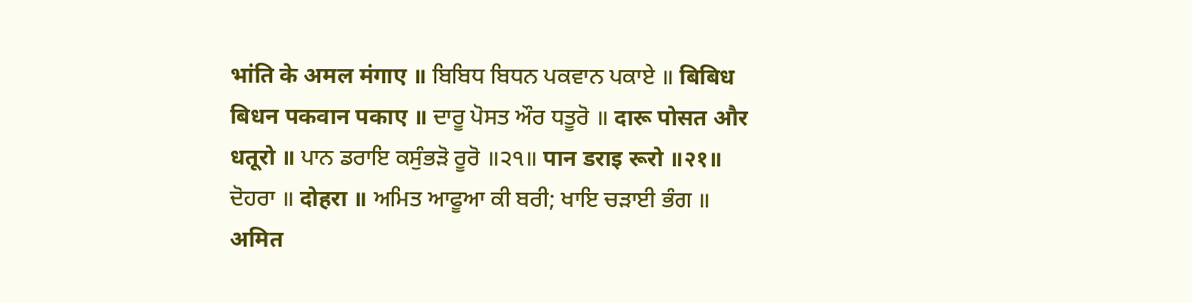भांति के अमल मंगाए ॥ ਬਿਬਿਧ ਬਿਧਨ ਪਕਵਾਨ ਪਕਾਏ ॥ बिबिध बिधन पकवान पकाए ॥ ਦਾਰੂ ਪੋਸਤ ਔਰ ਧਤੂਰੋ ॥ दारू पोसत और धतूरो ॥ ਪਾਨ ਡਰਾਇ ਕਸੁੰਭੜੋ ਰੂਰੋ ॥੨੧॥ पान डराइ रूरो ॥२१॥ ਦੋਹਰਾ ॥ दोहरा ॥ ਅਮਿਤ ਆਫੂਆ ਕੀ ਬਰੀ; ਖਾਇ ਚੜਾਈ ਭੰਗ ॥ अमित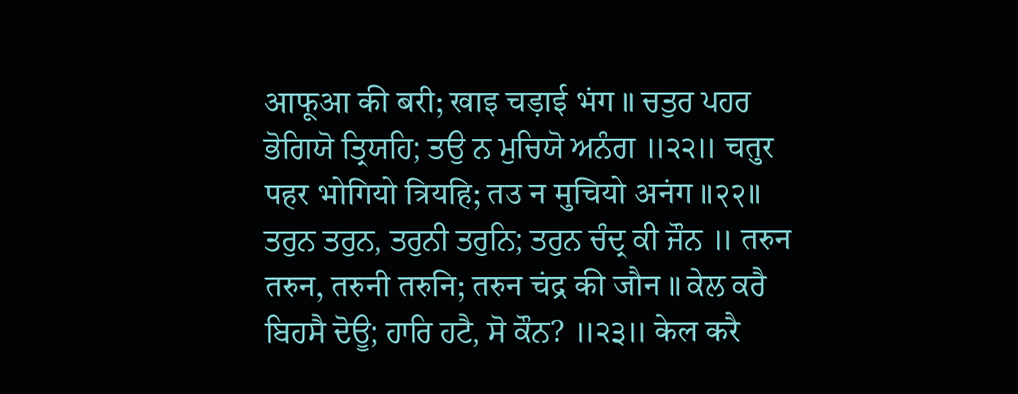आफूआ की बरी; खाइ चड़ाई भंग ॥ ਚਤੁਰ ਪਹਰ ਭੋਗਿਯੋ ਤ੍ਰਿਯਹਿ; ਤਉ ਨ ਮੁਚਿਯੋ ਅਨੰਗ ॥੨੨॥ चतुर पहर भोगियो त्रियहि; तउ न मुचियो अनंग ॥२२॥ ਤਰੁਨ ਤਰੁਨ, ਤਰੁਨੀ ਤਰੁਨਿ; ਤਰੁਨ ਚੰਦ੍ਰ ਕੀ ਜੌਨ ॥ तरुन तरुन, तरुनी तरुनि; तरुन चंद्र की जौन ॥ ਕੇਲ ਕਰੈ ਬਿਹਸੈ ਦੋਊ; ਹਾਰਿ ਹਟੈ, ਸੋ ਕੌਨ? ॥੨੩॥ केल करै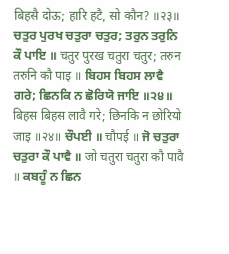बिहसै दोऊ; हारि हटै, सो कौन? ॥२३॥ ਚਤੁਰ ਪੁਰਖ ਚਤੁਰਾ ਚਤੁਰ; ਤਰੁਨ ਤਰੁਨਿ ਕੌ ਪਾਇ ॥ चतुर पुरख चतुरा चतुर; तरुन तरुनि कौ पाइ ॥ ਬਿਹਸ ਬਿਹਸ ਲਾਵੈ ਗਰੇ; ਛਿਨਕਿ ਨ ਛੋਰਿਯੋ ਜਾਇ ॥੨੪॥ बिहस बिहस लावै गरे; छिनकि न छोरियो जाइ ॥२४॥ ਚੌਪਈ ॥ चौपई ॥ ਜੋ ਚਤੁਰਾ ਚਤੁਰਾ ਕੌ ਪਾਵੈ ॥ जो चतुरा चतुरा कौ पावै ॥ ਕਬਹੂੰ ਨ ਛਿਨ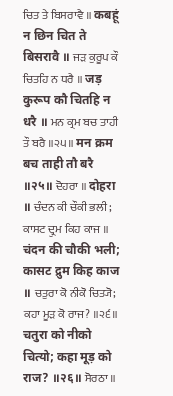ਚਿਤ ਤੇ ਬਿਸਰਾਵੈ ॥ कबहूं न छिन चित ते बिसरावै ॥ ਜੜ ਕੁਰੂਪ ਕੌ ਚਿਤਹਿ ਨ ਧਰੈ ॥ जड़ कुरूप कौ चितहि न धरै ॥ ਮਨ ਕ੍ਰਮ ਬਚ ਤਾਹੀ ਤੌ ਬਰੈ ॥੨੫॥ मन क्रम बच ताही तौ बरै ॥२५॥ ਦੋਹਰਾ ॥ दोहरा ॥ ਚੰਦਨ ਕੀ ਚੌਕੀ ਭਲੀ; ਕਾਸਟ ਦ੍ਰੁਮ ਕਿਹ ਕਾਜ ॥ चंदन की चौकी भली; कासट द्रुम किह काज ॥ ਚਤੁਰਾ ਕੋ ਨੀਕੋ ਚਿਤ੍ਯੋ; ਕਹਾ ਮੂੜ ਕੋ ਰਾਜ? ॥੨੬॥ चतुरा को नीको चित्यो; कहा मूड़ को राज? ॥२६॥ ਸੋਰਠਾ ॥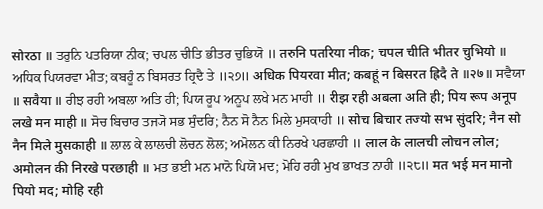सोरठा ॥ ਤਰੁਨਿ ਪਤਰਿਯਾ ਨੀਕ; ਚਪਲ ਚੀਤਿ ਭੀਤਰ ਚੁਭਿਯੋ ॥ तरुनि पतरिया नीक; चपल चीति भीतर चुभियो ॥ ਅਧਿਕ ਪਿਯਰਵਾ ਮੀਤ; ਕਬਹੂੰ ਨ ਬਿਸਰਤ ਹ੍ਰਿਦੈ ਤੇ ॥੨੭॥ अधिक पियरवा मीत; कबहूं न बिसरत ह्रिदै ते ॥२७॥ ਸਵੈਯਾ ॥ सवैया ॥ ਰੀਝ ਰਹੀ ਅਬਲਾ ਅਤਿ ਹੀ; ਪਿਯ ਰੂਪ ਅਨੂਪ ਲਖੇ ਮਨ ਮਾਹੀ ॥ रीझ रही अबला अति ही; पिय रूप अनूप लखे मन माही ॥ ਸੋਚ ਬਿਚਾਰ ਤਜ੍ਯੋ ਸਭ ਸੁੰਦਰਿ; ਨੈਨ ਸੋ ਨੈਨ ਮਿਲੇ ਮੁਸਕਾਹੀ ॥ सोच बिचार तज्यो सभ सुंदरि; नैन सो नैन मिले मुसकाही ॥ ਲਾਲ ਕੇ ਲਾਲਚੀ ਲੋਚਨ ਲੋਲ; ਅਮੋਲਨ ਕੀ ਨਿਰਖੇ ਪਰਛਾਹੀ ॥ लाल के लालची लोचन लोल; अमोलन की निरखे परछाही ॥ ਮਤ ਭਈ ਮਨ ਮਾਨੋ ਪਿਯੋ ਮਦ; ਮੋਹਿ ਰਹੀ ਮੁਖ ਭਾਖਤ ਨਾਹੀ ॥੨੮॥ मत भई मन मानो पियो मद; मोहि रही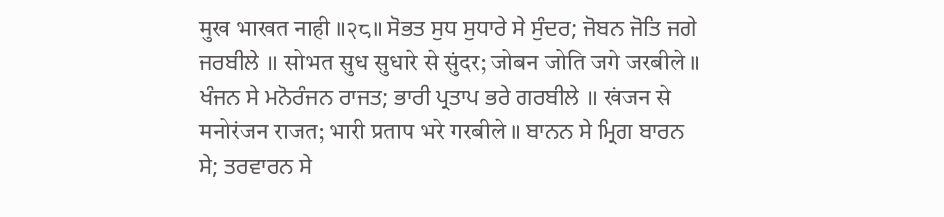मुख भाखत नाही ॥२८॥ ਸੋਭਤ ਸੁਧ ਸੁਧਾਰੇ ਸੇ ਸੁੰਦਰ; ਜੋਬਨ ਜੋਤਿ ਜਗੇ ਜਰਬੀਲੇ ॥ सोभत सुध सुधारे से सुंदर; जोबन जोति जगे जरबीले ॥ ਖੰਜਨ ਸੇ ਮਨੋਰੰਜਨ ਰਾਜਤ; ਭਾਰੀ ਪ੍ਰਤਾਪ ਭਰੇ ਗਰਬੀਲੇ ॥ खंजन से मनोरंजन राजत; भारी प्रताप भरे गरबीले ॥ ਬਾਨਨ ਸੇ ਮ੍ਰਿਗ ਬਾਰਨ ਸੇ; ਤਰਵਾਰਨ ਸੇ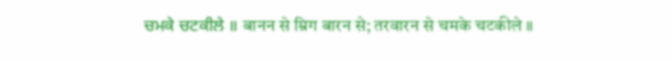ਚਮਕੇ ਚਟਕੀਲੇ ॥ बानन से म्रिग बारन से; तरवारन से चमके चटकीले ॥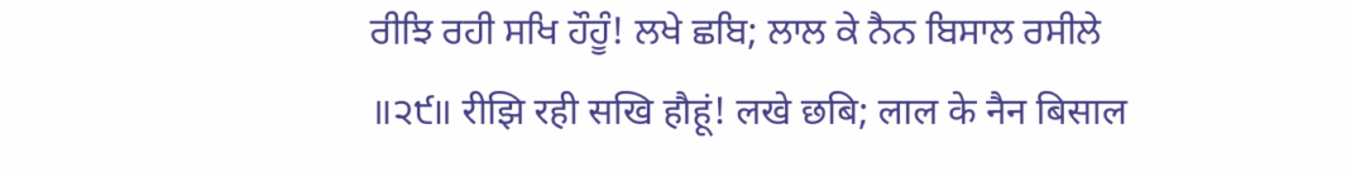ਰੀਝਿ ਰਹੀ ਸਖਿ ਹੌਹੂੰ! ਲਖੇ ਛਬਿ; ਲਾਲ ਕੇ ਨੈਨ ਬਿਸਾਲ ਰਸੀਲੇ ॥੨੯॥ रीझि रही सखि हौहूं! लखे छबि; लाल के नैन बिसाल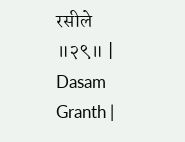रसीले ॥२९॥ |
Dasam Granth |